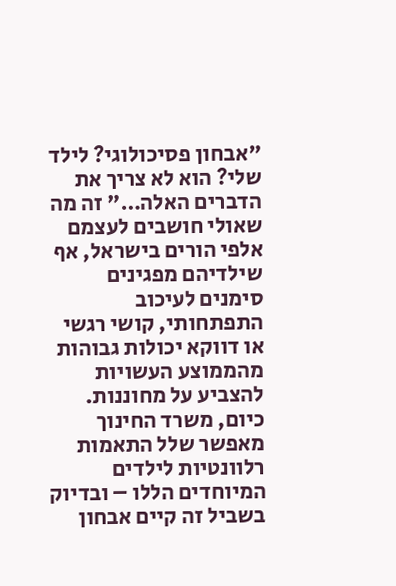"אבחון פסיכולוגי? לילד שלי? הוא לא צריך את הדברים האלה…" זה מה שאולי חושבים לעצמם אלפי הורים בישראל, אף שילדיהם מפגינים סימנים לעיכוב התפתחותי, קושי רגשי או דווקא יכולות גבוהות מהממוצע העשויות להצביע על מחוננות. כיום, משרד החינוך מאפשר שלל התאמות רלוונטיות לילדים המיוחדים הללו – ובדיוק בשביל זה קיים אבחון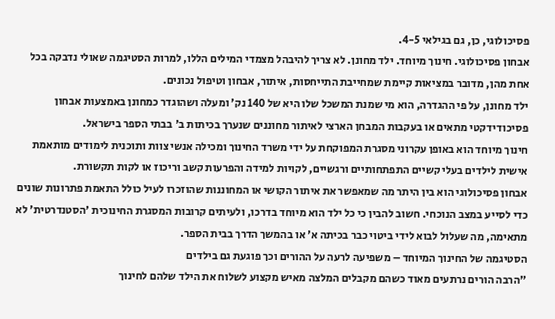פסיכולוגי, כן, גם בגילאי 4-5.
אבחון פסיכולוגי. חינוך מיוחד. ילד מחונן. לא צריך להיבהל מצמדי המילים הללו, למרות הסטיגמה שאולי נדבקה בכל אחת מהן, מדובר במציאות קיימת שמחייבת התייחסות, איתור, אבחון וטיפול נכונים.
ילד מחונן, על פי ההגדרה, הוא מי שמנת המשכל שלו היא של 140 נק' ומעלה ושהוגדר כמחונן באמצעות אבחון פסיכודידקטי מתאים או בעקבות המבחן הארצי לאיתור מחוננים שנערך בכיתות ב' בבתי הספר בישראל.
חינוך מיוחד הוא באופן עקרוני מסגרת המפוקחת על ידי משרד החינוך ומכילה אנשי צוות ותוכנית לימודים מותאמת אישית לילדים בעלי קשיים התפתחותיים ורגשיים, לקויות למידה והפרעות קשב וריכוז או לקות תקשורת.
אבחון פסיכולוגי הוא בין היתר מה שמאפשר את איתור הקושי או המחוננות שהוזכרו לעיל כולל התאמת פתרונות שונים כדי לסייע במצב הנוכחי. חשוב להבין כי כל ילד הוא מיוחד בדרכו, ולעיתים קרובות המסגרת החינוכית 'הסטנדרטית' לא מתאימה, מה שעלול לבוא לידי ביטוי כבר בכיתה א' או בהמשך הדרך בבית הספר.
הסטיגמה של החינוך המיוחד – משפיעה לרעה על ההורים וכך פוגעת גם בילדים
"הרבה הורים נרתעים מאוד כשהם מקבלים המלצה מאיש מקצוע לשלוח את הילד שלהם לחינוך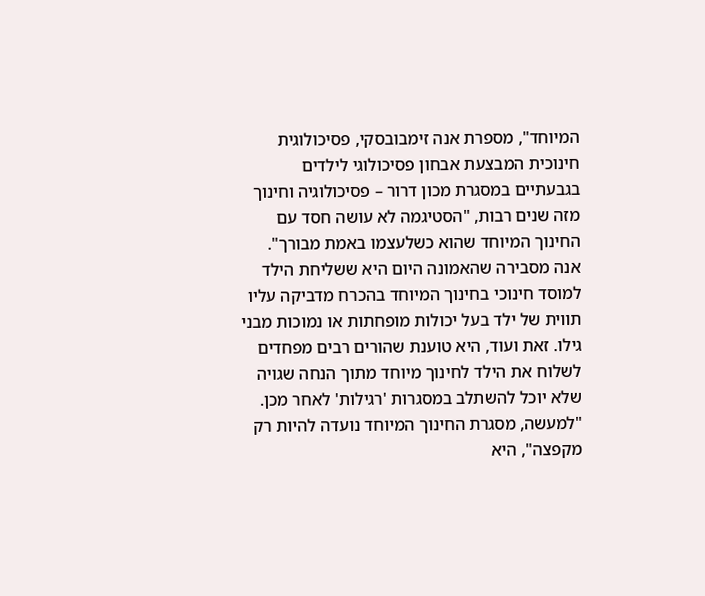המיוחד", מספרת אנה זימבובסקי, פסיכולוגית חינוכית המבצעת אבחון פסיכולוגי לילדים בגבעתיים במסגרת מכון דרור – פסיכולוגיה וחינוך מזה שנים רבות, "הסטיגמה לא עושה חסד עם החינוך המיוחד שהוא כשלעצמו באמת מבורך".
אנה מסבירה שהאמונה היום היא ששליחת הילד למוסד חינוכי בחינוך המיוחד בהכרח מדביקה עליו תווית של ילד בעל יכולות מופחתות או נמוכות מבני גילו. זאת ועוד, היא טוענת שהורים רבים מפחדים לשלוח את הילד לחינוך מיוחד מתוך הנחה שגויה שלא יוכל להשתלב במסגרות 'רגילות' לאחר מכן.
"למעשה, מסגרת החינוך המיוחד נועדה להיות רק מקפצה", היא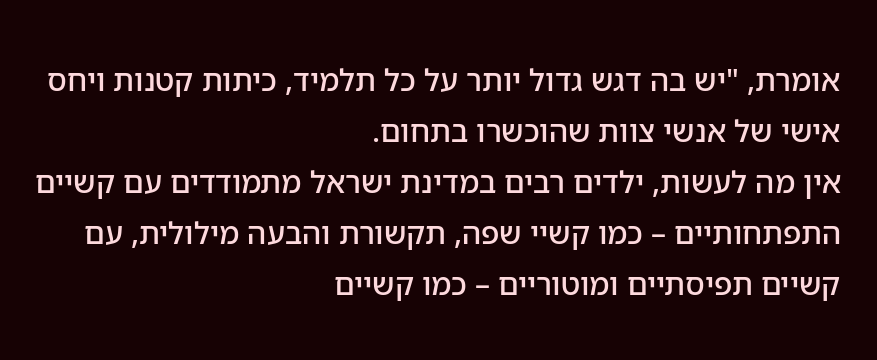אומרת, "יש בה דגש גדול יותר על כל תלמיד, כיתות קטנות ויחס אישי של אנשי צוות שהוכשרו בתחום.
אין מה לעשות, ילדים רבים במדינת ישראל מתמודדים עם קשיים התפתחותיים – כמו קשיי שפה, תקשורת והבעה מילולית, עם קשיים תפיסתיים ומוטוריים – כמו קשיים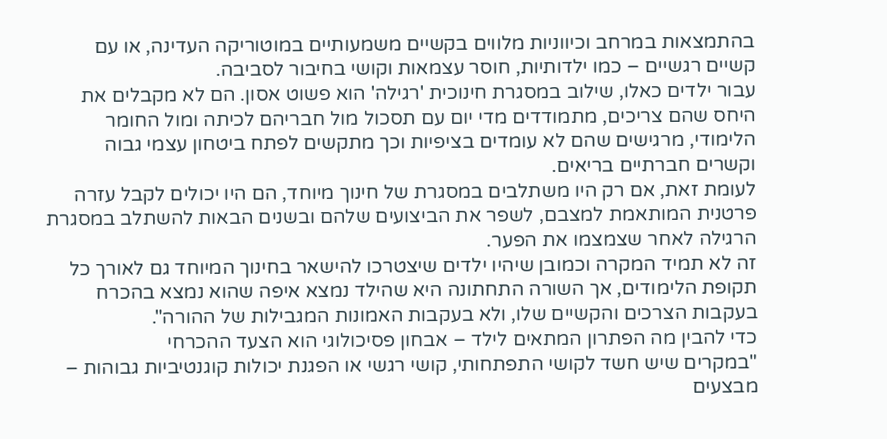בהתמצאות במרחב וכיווניות מלווים בקשיים משמעותיים במוטוריקה העדינה, או עם קשיים רגשיים – כמו ילדותיות, חוסר עצמאות וקושי בחיבור לסביבה.
עבור ילדים כאלו, שילוב במסגרת חינוכית 'רגילה' הוא פשוט אסון. הם לא מקבלים את היחס שהם צריכים, מתמודדים מדי יום עם תסכול מול חבריהם לכיתה ומול החומר הלימודי, מרגישים שהם לא עומדים בציפיות וכך מתקשים לפתח ביטחון עצמי גבוה וקשרים חברתיים בריאים.
לעומת זאת, אם רק היו משתלבים במסגרת של חינוך מיוחד, הם היו יכולים לקבל עזרה פרטנית המותאמת למצבם, לשפר את הביצועים שלהם ובשנים הבאות להשתלב במסגרת הרגילה לאחר שצמצמו את הפער.
זה לא תמיד המקרה וכמובן שיהיו ילדים שיצטרכו להישאר בחינוך המיוחד גם לאורך כל תקופת הלימודים, אך השורה התחתונה היא שהילד נמצא איפה שהוא נמצא בהכרח בעקבות הצרכים והקשיים שלו, ולא בעקבות האמונות המגבילות של ההורה".
כדי להבין מה הפתרון המתאים לילד – אבחון פסיכולוגי הוא הצעד ההכרחי
"במקרים שיש חשד לקושי התפתחותי, קושי רגשי או הפגנת יכולות קוגנטיביות גבוהות – מבצעים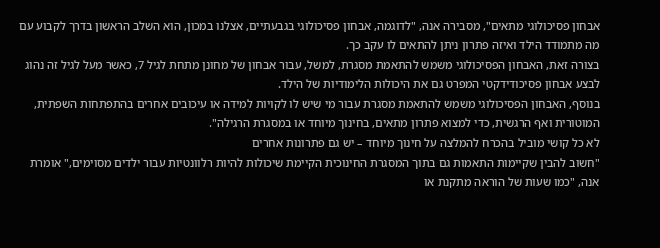אבחון פסיכולוגי מתאים", מסבירה אנה, "לדוגמה, אבחון פסיכולוגי בגבעתיים, אצלנו במכון, הוא השלב הראשון בדרך לקבוע עם מה מתמודד הילד ואיזה פתרון ניתן להתאים לו עקב כך.
בצורה זאת, האבחון הפסיכולוגי משמש להתאמת מסגרת, למשל, עבור אבחון של מחונן מתחת לגיל 7, כאשר מעל לגיל זה נהוג לבצע אבחון פסיכודידקטי המפרט גם את היכולות הלימודיות של הילד.
בנוסף, האבחון הפסיכולוגי משמש להתאמת מסגרת עבור מי שיש לו לקויות למידה או עיכובים אחרים בהתפתחות השפתית, המוטורית ואף הרגשית, כדי למצוא פתרון מתאים, בחינוך מיוחד או במסגרת הרגילה".
לא כל קושי מוביל בהכרח להמלצה על חינוך מיוחד – יש גם פתרונות אחרים
"חשוב להבין שקיימות התאמות גם בתוך המסגרת החינוכית הקיימת שיכולות להיות רלוונטיות עבור ילדים מסוימים," אומרת אנה, "כמו שעות של הוראה מתקנת או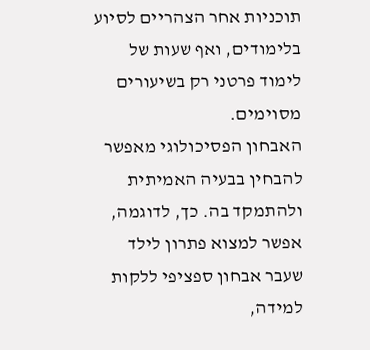תוכניות אחר הצהריים לסיוע בלימודים, ואף שעות של לימוד פרטני רק בשיעורים מסוימים.
האבחון הפסיכולוגי מאפשר להבחין בבעיה האמיתית ולהתמקד בה. כך, לדוגמה, אפשר למצוא פתרון לילד שעבר אבחון ספציפי ללקות למידה,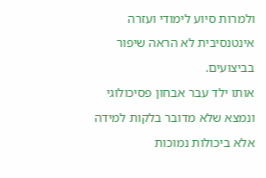ולמרות סיוע לימודי ועזרה אינטנסיבית לא הראה שיפור בביצועים.
אותו ילד עבר אבחון פסיכולוגי ונמצא שלא מדובר בלקות למידה אלא ביכולות נמוכות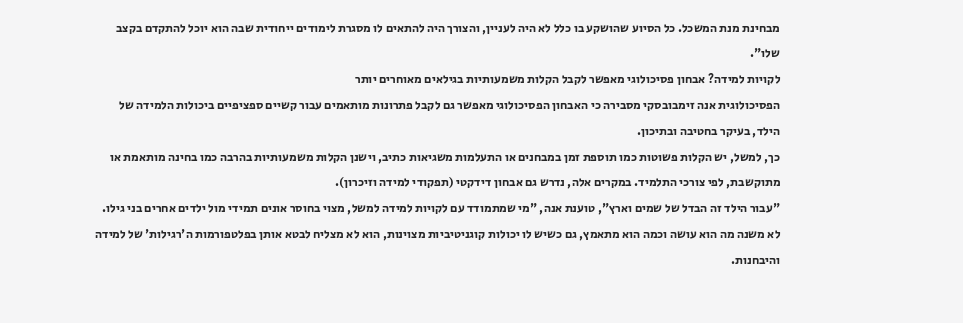מבחינת מנת המשכל. כל הסיוע שהושקע בו כלל לא היה לעניין, והצורך היה להתאים לו מסגרת לימודים ייחודית שבה הוא יוכל להתקדם בקצב שלו".
לקויות למידה? אבחון פסיכולוגי מאפשר לקבל הקלות משמעותיות בגילאים מאוחרים יותר
הפסיכולוגית אנה זימבובסקי מסבירה כי האבחון הפסיכולוגי מאפשר גם לקבל פתרונות מותאמים עבור קשיים ספציפיים ביכולות הלמידה של הילד, בעיקר בחטיבה ובתיכון.
כך, למשל, יש הקלות פשוטות כמו תוספת זמן במבחנים או התעלמות משגיאות כתיב, וישנן הקלות משמעותיות בהרבה כמו בחינה מותאמת או מתוקשבת, לפי צורכי התלמיד. במקרים אלה, נדרש גם אבחון דידקטי (תפקודי למידה וזיכרון).
"עבור הילד זה הבדל של שמים וארץ", טוענת אנה, "מי שמתמודד עם לקויות למידה למשל, מצוי בחוסר אונים תמידי מול ילדים אחרים בני גילו. לא משנה מה הוא עושה וכמה הוא מתאמץ, גם כשיש לו יכולות קוגניטיביות מצוינות, הוא לא מצליח לבטא אותן בפלטפורמות ה'רגילות' של למידה והיבחנות.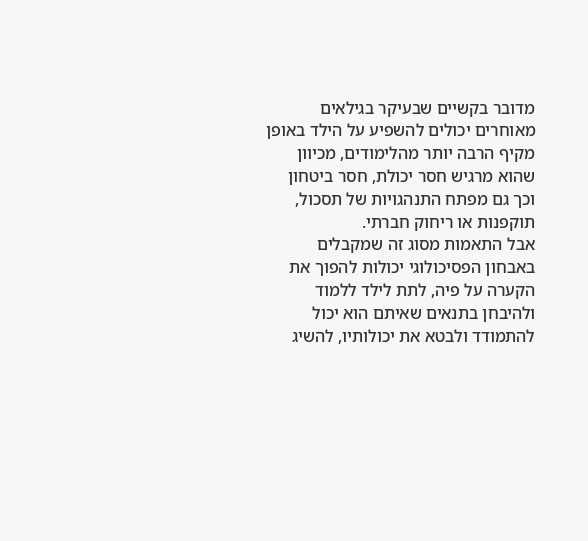מדובר בקשיים שבעיקר בגילאים מאוחרים יכולים להשפיע על הילד באופן מקיף הרבה יותר מהלימודים, מכיוון שהוא מרגיש חסר יכולת, חסר ביטחון וכך גם מפתח התנהגויות של תסכול, תוקפנות או ריחוק חברתי.
אבל התאמות מסוג זה שמקבלים באבחון הפסיכולוגי יכולות להפוך את הקערה על פיה, לתת לילד ללמוד ולהיבחן בתנאים שאיתם הוא יכול להתמודד ולבטא את יכולותיו, להשיג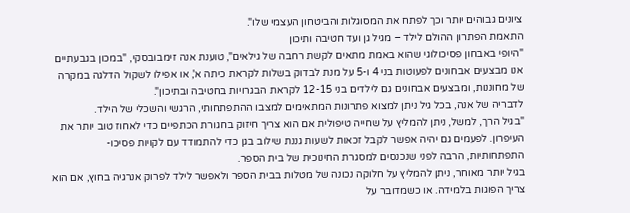ציונים גבוהים יותר וכך לפתח את המסוגלות והביטחון העצמי שלו".
התאמת הפתרון ההולם לילד – מגיל גן ועד חטיבה ותיכון
"היופי באבחון פסיכולוגי שהוא באמת מתאים לקשת רחבה של גילאים", טוענת אנה זימבובסקי, "במכון בגבעתיים אנו מבצעים אבחונים לפעוטות בני 4 ו-5 על מנת לבדוק בשלות לקראת כיתה א', או אפילו לשקול הדלגה במקרה של מחוננות, ומבצעים אבחונים גם לילדים בני 12-15 לקראת הבגרויות בחטיבה ובתיכון".
לדבריה של אנה, בכל גיל ניתן למצוא פתרונות המתאימים למצבו ההתפתחותי, הרגשי והשכלי של הילד.
"בגיל הרך, למשל, ניתן להמליץ על שחייה טיפולית אם הוא צריך חיזוק בחגורת הכתפיים כדי לאחוז טוב יותר את העיפרון. לפעמים גם יהיה אפשר לקבל זכאות לשעות גננת שילוב בגן כדי להתמודד עם לקויות פסיכו-התפתחותיות, הרבה לפני שנכנסים למסגרת החינוכית של בית הספר.
בגיל יותר מאוחר, ניתן להמליץ על חלוקה נכונה של מטלות בבית הספר ולאפשר לילד לפרוק אנרגיה בחוץ, אם הוא צריך הפוגות בלמידה. או כשמדובר על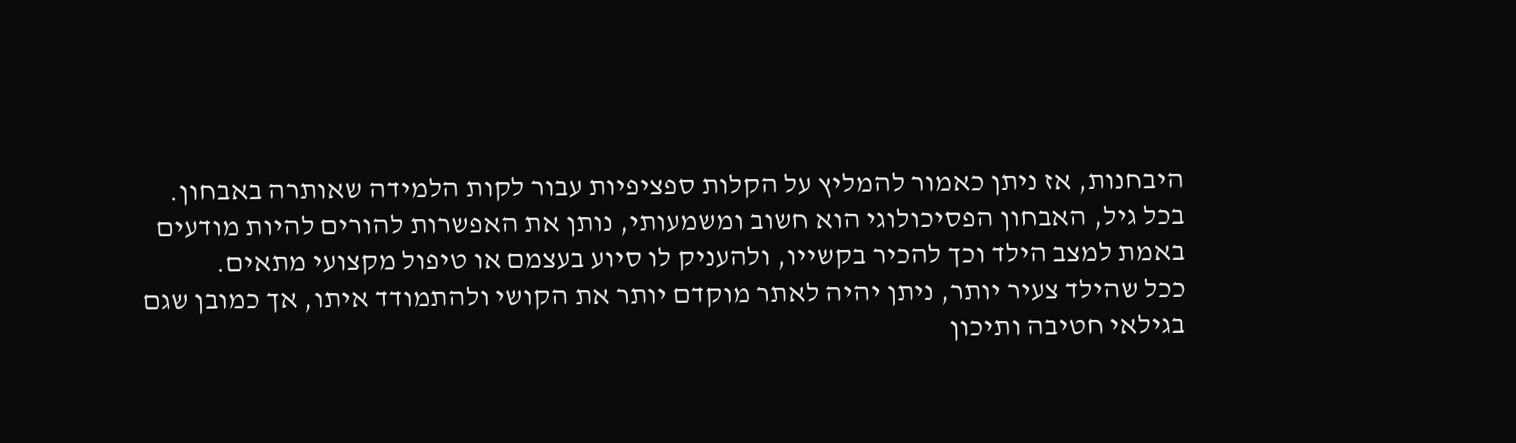היבחנות, אז ניתן כאמור להמליץ על הקלות ספציפיות עבור לקות הלמידה שאותרה באבחון.
בכל גיל, האבחון הפסיכולוגי הוא חשוב ומשמעותי, נותן את האפשרות להורים להיות מודעים באמת למצב הילד וכך להכיר בקשייו, ולהעניק לו סיוע בעצמם או טיפול מקצועי מתאים.
ככל שהילד צעיר יותר, ניתן יהיה לאתר מוקדם יותר את הקושי ולהתמודד איתו, אך כמובן שגם בגילאי חטיבה ותיכון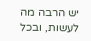יש הרבה מה לעשות, ובכל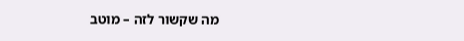מה שקשור לזה – מוטב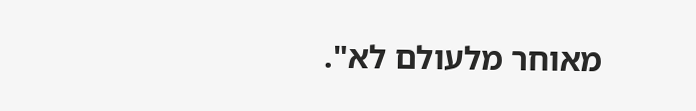מאוחר מלעולם לא".